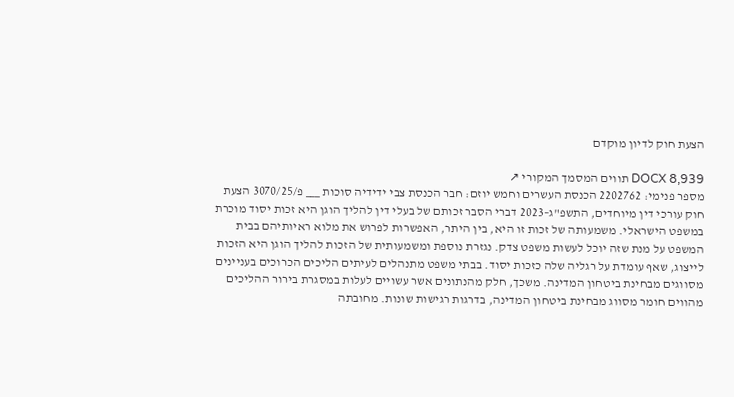הצעת חוק לדיון מוקדם

DOCX 8,939 תווים המסמך המקורי ↗
מספר פנימי: 2202762 הכנסת העשרים וחמש יוזם: חבר הכנסת צבי ידידיה סוכות ___ פ/3070/25 הצעת חוק עורכי דין מיוחדים, התשפ"ג–2023 דברי הסבר זכותם של בעלי דין להליך הוגן היא זכות יסוד מוכרת במשפט הישראלי. משמעותה של זכות זו היא, בין היתר, האפשרות לפרוש את מלוא ראיותיהם בבית המשפט על מנת שזה יוכל לעשות משפט צדק. נגזרת נוספת ומשמעותית של הזכות להליך הוגן היא הזכות לייצוג, שאף עומדת על רגליה שלה כזכות יסוד. בבתי משפט מתנהלים לעיתים הליכים הכרוכים בעניינים מסווגים מבחינת ביטחון המדינה. משכך, חלק מהנתונים אשר עשויים לעלות במסגרת בירור ההליכים מהווים חומר מסווג מבחינת ביטחון המדינה, בדרגות רגישות שונות. מחובתה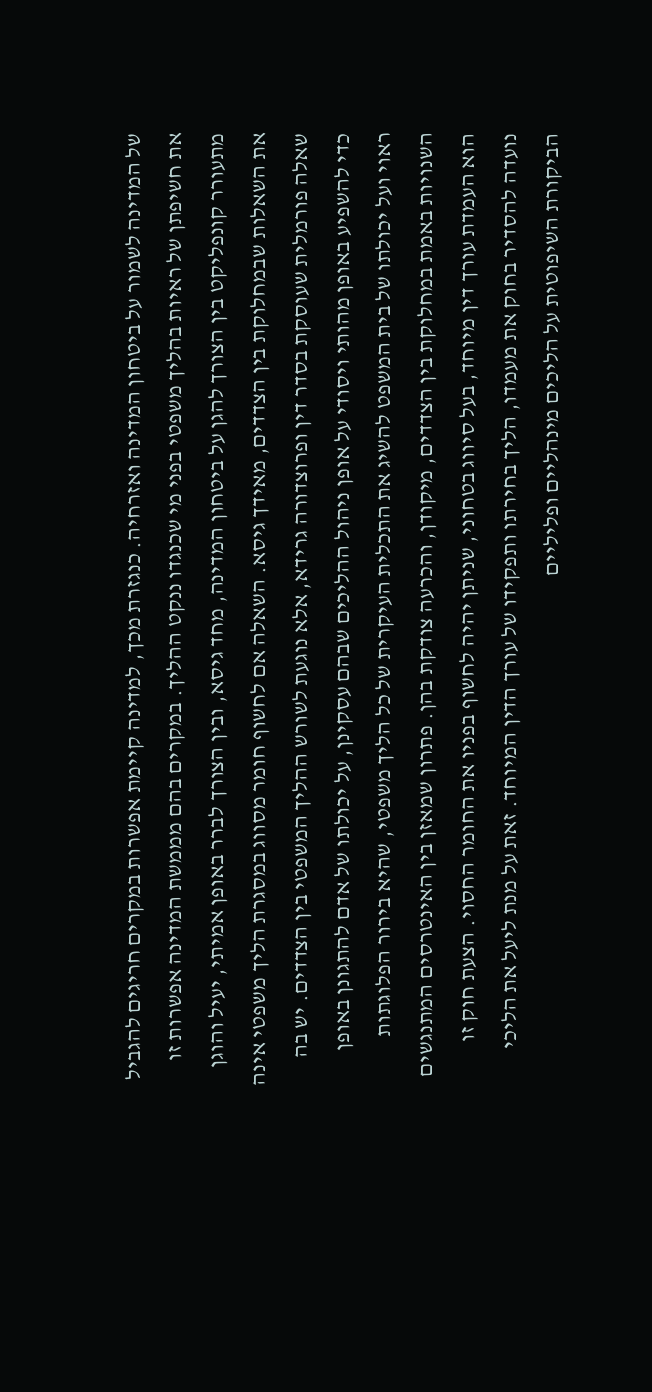של המדינה לשמור על ביטחון המדינה ואזרחיה. כנגזרת מכך, למדינה קיימת אפשרות במקרים חריגים להגביל את חשיפתן של ראיות בהליך משפטי בפני מי שכנגדו ננקט ההליך. במקרים בהם מממשת המדינה אפשרות זו מתעורר קונפליקט בין הצורך להגן על ביטחון המדינה, מחד גיסא, ובין הצורך לברר באופן אמיתי, יעיל והוגן את השאלות שבמחלוקת בין הצדדים, מאידך גיסא. השאלה אם לחשוף חומר מסווג במסגרת הליך משפטי אינה שאלה פורמלית שעוסקת בסדר דין ופרוצדורה גרידא, אלא נוגעת לשורש ההליך המשפטי בין הצדדים. יש בה כדי להשפיע באופן מהותי ויסודי על אופן ניהול ההליכים שבהם עסקינן, על יכולתו של אדם להתגונן באופן ראוי ועל יכולתו של בית המשפט להשיג את התכלית העיקרית של כל הליך משפטי, שהיא בירור הפלוגתות השנויות באמת במחלוקת בין הצדדים, מיקודן, והכרעה צודקת בהן. פתרון שמאזן בין האינטרסים המתנגשים הוא העמדת עורך דין מיוחד, בעל סיווג בטחוני, שניתן יהיה לחשוף בפניו את החומר החסוי. הצעת חוק זו נועדה להסדיר בחוק את מעמדו, הליך בחירתו ותפקידו של עורך הדין המיוחד. זאת על מנת ליעל את הליכי הביקורת השיפוטית על הליכים מינהליים ופליליים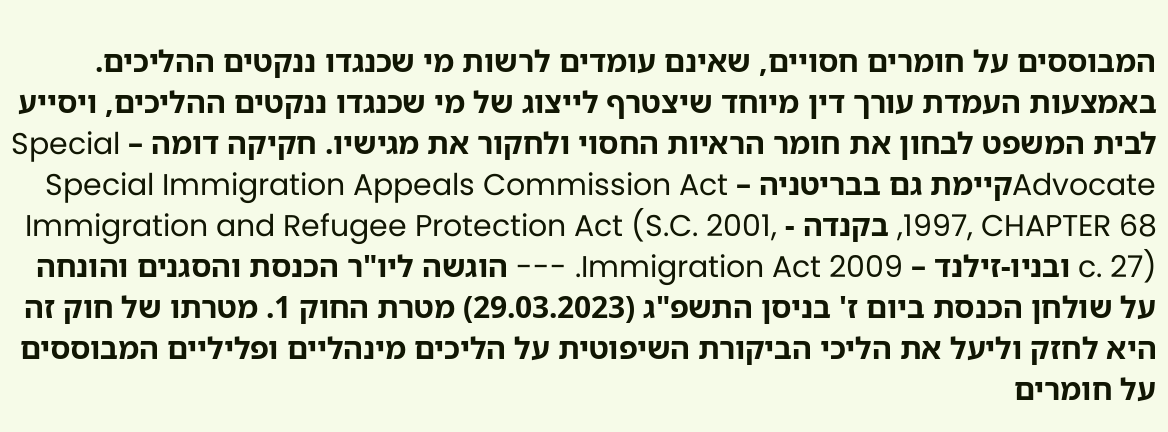המבוססים על חומרים חסויים, שאינם עומדים לרשות מי שכנגדו ננקטים ההליכים. באמצעות העמדת עורך דין מיוחד שיצטרף לייצוג של מי שכנגדו ננקטים ההליכים, ויסייע לבית המשפט לבחון את חומר הראיות החסוי ולחקור את מגישיו. חקיקה דומה – Special Advocateקיימת גם בבריטניה – Special Immigration Appeals Commission Act 1997, CHAPTER 68, בקנדה - Immigration and Refugee Protection Act (S.C. 2001, c. 27) ובניו-זילנד – Immigration Act 2009. --- הוגשה ליו"ר הכנסת והסגנים והונחה על שולחן הכנסת ביום ז' בניסן התשפ"ג (29.03.2023) מטרת החוק 1. מטרתו של חוק זה היא לחזק וליעל את הליכי הביקורת השיפוטית על הליכים מינהליים ופליליים המבוססים על חומרים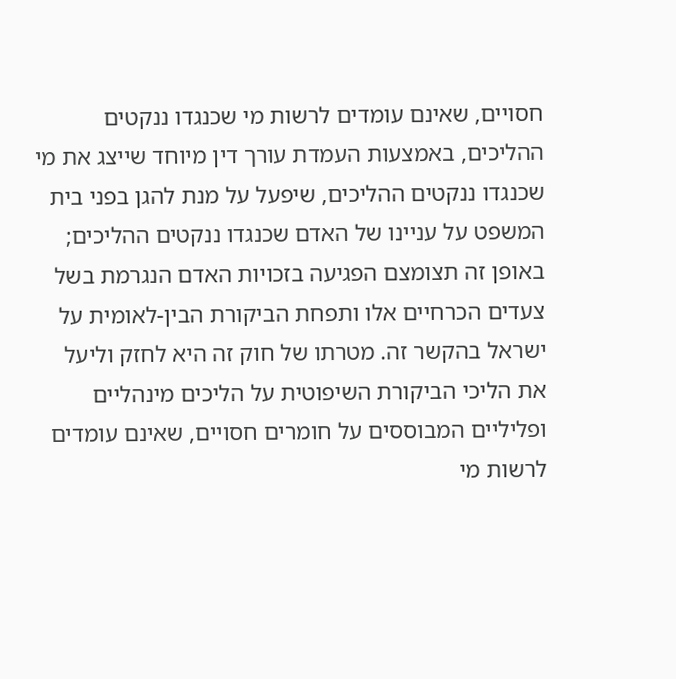חסויים, שאינם עומדים לרשות מי שכנגדו ננקטים ההליכים, באמצעות העמדת עורך דין מיוחד שייצג את מי שכנגדו ננקטים ההליכים, שיפעל על מנת להגן בפני בית המשפט על עניינו של האדם שכנגדו ננקטים ההליכים; באופן זה תצומצם הפגיעה בזכויות האדם הנגרמת בשל צעדים הכרחיים אלו ותפחת הביקורת הבין-לאומית על ישראל בהקשר זה. מטרתו של חוק זה היא לחזק וליעל את הליכי הביקורת השיפוטית על הליכים מינהליים ופליליים המבוססים על חומרים חסויים, שאינם עומדים לרשות מי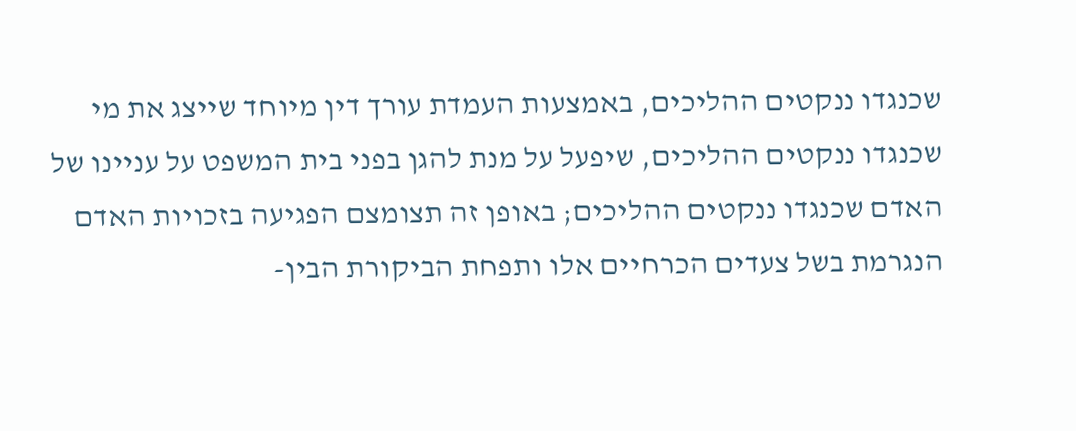שכנגדו ננקטים ההליכים, באמצעות העמדת עורך דין מיוחד שייצג את מי שכנגדו ננקטים ההליכים, שיפעל על מנת להגן בפני בית המשפט על עניינו של האדם שכנגדו ננקטים ההליכים; באופן זה תצומצם הפגיעה בזכויות האדם הנגרמת בשל צעדים הכרחיים אלו ותפחת הביקורת הבין-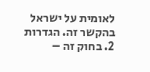לאומית על ישראל בהקשר זה. הגדרות 2. בחוק זה –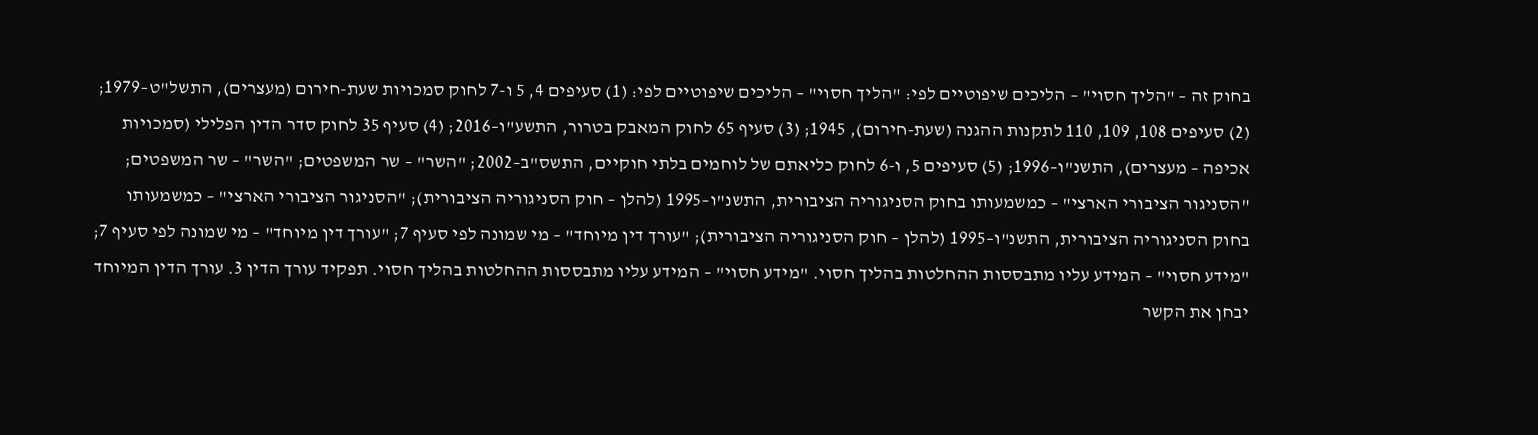בחוק זה – "הליך חסוי" – הליכים שיפוטיים לפי: "הליך חסוי" – הליכים שיפוטיים לפי: (1) סעיפים 4, 5 ו-7 לחוק סמכויות שעת-חירום (מעצרים), התשל"ט–1979; (2) סעיפים 108, 109, 110 לתקנות ההגנה (שעת-חירום), 1945; (3) סעיף 65 לחוק המאבק בטרור, התשע"ו–2016; (4) סעיף 35 לחוק סדר הדין הפלילי (סמכויות אכיפה – מעצרים), התשנ"ו–1996; (5) סעיפים 5, ו-6 לחוק כליאתם של לוחמים בלתי חוקיים, התשס"ב–2002; "השר" – שר המשפטים; "השר" – שר המשפטים; "הסניגור הציבורי הארצי" – כמשמעותו בחוק הסניגוריה הציבורית, התשנ"ו–1995 (להלן – חוק הסניגוריה הציבורית); "הסניגור הציבורי הארצי" – כמשמעותו בחוק הסניגוריה הציבורית, התשנ"ו–1995 (להלן – חוק הסניגוריה הציבורית); "עורך דין מיוחד" – מי שמונה לפי סעיף 7; "עורך דין מיוחד" – מי שמונה לפי סעיף 7; "מידע חסוי" – המידע עליו מתבססות ההחלטות בהליך חסוי. "מידע חסוי" – המידע עליו מתבססות ההחלטות בהליך חסוי. תפקיד עורך הדין 3. עורך הדין המיוחד יבחן את הקשר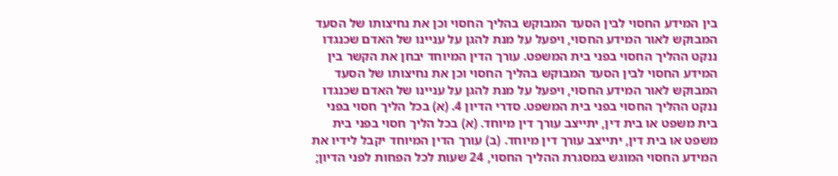בין המידע החסוי לבין הסעד המבוקש בהליך החסוי וכן את נחיצותו של הסעד המבוקש לאור המידע החסוי, ויפעל על מנת להגן על עניינו של האדם שכנגדו ננקט ההליך החסוי בפני בית המשפט. עורך הדין המיוחד יבחן את הקשר בין המידע החסוי לבין הסעד המבוקש בהליך החסוי וכן את נחיצותו של הסעד המבוקש לאור המידע החסוי, ויפעל על מנת להגן על עניינו של האדם שכנגדו ננקט ההליך החסוי בפני בית המשפט. סדרי הדיון 4. (א) בכל הליך חסוי בפני בית משפט או בית דין, יתייצב עורך דין מיוחד. (א) בכל הליך חסוי בפני בית משפט או בית דין, יתייצב עורך דין מיוחד. (ב) עורך הדין המיוחד יקבל לידיו את המידע החסוי המוגש במסגרת ההליך החסוי, 24 שעות לכל הפחות לפני הדיון;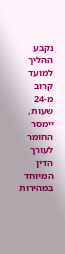נקבע ההליך למועד קרוב מ-24 שעות, יימסר החומר לעורך הדין המיוחד במהירות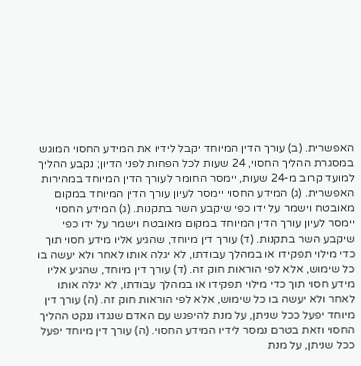האפשרית. (ב) עורך הדין המיוחד יקבל לידיו את המידע החסוי המוגש במסגרת ההליך החסוי, 24 שעות לכל הפחות לפני הדיון; נקבע ההליך למועד קרוב מ-24 שעות, יימסר החומר לעורך הדין המיוחד במהירות האפשרית. (ג) המידע החסוי יימסר לעיון עורך הדין המיוחד במקום מאובטח וישמר על ידו כפי שיקבע השר בתקנות. (ג) המידע החסוי יימסר לעיון עורך הדין המיוחד במקום מאובטח וישמר על ידו כפי שיקבע השר בתקנות. (ד) עורך דין מיוחד, שהגיע אליו מידע חסוי תוך כדי מילוי תפקידו או במהלך עבודתו, לא יגלה אותו לאחר ולא יעשה בו כל שימוש, אלא לפי הוראות חוק זה. (ד) עורך דין מיוחד, שהגיע אליו מידע חסוי תוך כדי מילוי תפקידו או במהלך עבודתו, לא יגלה אותו לאחר ולא יעשה בו כל שימוש, אלא לפי הוראות חוק זה. (ה) עורך דין מיוחד יפעל ככל שניתן, על מנת להיפגש עם האדם שנגדו ננקט ההליך החסוי וזאת בטרם נמסר לידיו המידע החסוי. (ה) עורך דין מיוחד יפעל ככל שניתן, על מנת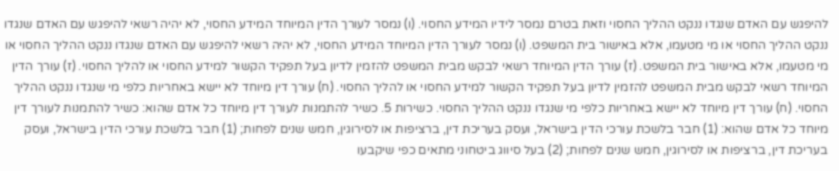להיפגש עם האדם שנגדו ננקט ההליך החסוי וזאת בטרם נמסר לידיו המידע החסוי. (ו) נמסר לעורך הדין המיוחד המידע החסוי, לא יהיה רשאי להיפגש עם האדם שנגדו ננקט ההליך החסוי או מי מטעמו, אלא באישור בית המשפט. (ו) נמסר לעורך הדין המיוחד המידע החסוי, לא יהיה רשאי להיפגש עם האדם שנגדו ננקט ההליך החסוי או מי מטעמו, אלא באישור בית המשפט. (ז) עורך הדין המיוחד רשאי לבקש מבית המשפט להזמין לדיון בעל תפקיד הקשור למידע החסוי או להליך החסוי. (ז) עורך הדין המיוחד רשאי לבקש מבית המשפט להזמין לדיון בעל תפקיד הקשור למידע החסוי או להליך החסוי. (ח) עורך דין מיוחד לא יישא באחריות כלפי מי שנגדו ננקט ההליך החסוי. (ח) עורך דין מיוחד לא יישא באחריות כלפי מי שנגדו ננקט ההליך החסוי. כשירות 5. כשיר להתמנות לעורך דין מיוחד כל אדם שהוא: כשיר להתמנות לעורך דין מיוחד כל אדם שהוא: (1) חבר בלשכת עורכי הדין בישראל, ועסק בעריכת דין, ברציפות או לסירוגין, חמש שנים לפחות; (1) חבר בלשכת עורכי הדין בישראל, ועסק בעריכת דין, ברציפות או לסירוגין, חמש שנים לפחות; (2) בעל סיווג ביטחוני מתאים כפי שיקבעו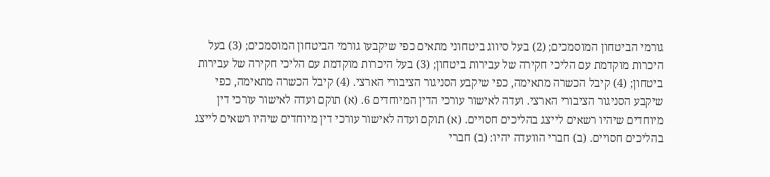גורמי הביטחון המוסמכים; (2) בעל סיווג ביטחוני מתאים כפי שיקבעו גורמי הביטחון המוסמכים; (3) בעל היכרות מוקדמת עם הליכי חקירה של עבירות ביטחון; (3) בעל היכרות מוקדמת עם הליכי חקירה של עבירות ביטחון; (4) קיבל הכשרה מתאימה, כפי שיקבע הסניגור הציבורי הארצי. (4) קיבל הכשרה מתאימה, כפי שיקבע הסניגור הציבורי הארצי. ועדה לאישור עורכי הדין המיוחדים 6. (א) תוקם ועדה לאישור עורכי דין מיוחדים שיהיו רשאים לייצג בהליכים חסויים. (א) תוקם ועדה לאישור עורכי דין מיוחדים שיהיו רשאים לייצג בהליכים חסויים. (ב) חברי הוועדה יהיו: (ב) חברי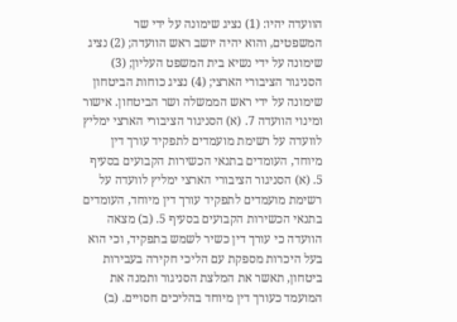הוועדה יהיו: (1) נציג שימונה על ידי שר המשפטים, והוא יהיה יושב ראש הוועדה; (2) נציג שימונה על ידי נשיא בית המשפט העליון; (3) הסניגור הציבורי הארצי; (4) נציג כוחות הביטחון שימונה על ידי ראש הממשלה ושר הביטחון. אישור ומינוי הוועדה 7. (א) הסניגור הציבורי הארצי ימליץ לוועדה על רשימת מועמדים לתפקיד עורך דין מיוחד, העומדים בתנאי הכשירות הקבועים בסעיף 5. (א) הסניגור הציבורי הארצי ימליץ לוועדה על רשימת מועמדים לתפקיד עורך דין מיוחד, העומדים בתנאי הכשירות הקבועים בסעיף 5. (ב) מצאה הוועדה כי עורך דין כשיר לשמש בתפקיד, וכי הוא בעל היכרות מספקת עם הליכי חקירה בעבירות ביטחון, תאשר את המלצת הסניגור ותמנה את המועמד כעורך דין מיוחד בהליכים חסויים. (ב)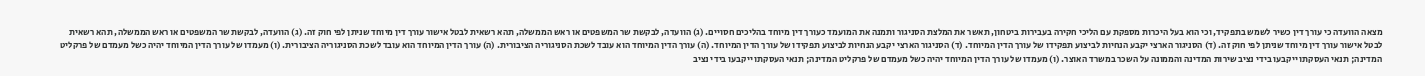מצאה הוועדה כי עורך דין כשיר לשמש בתפקיד, וכי הוא בעל היכרות מספקת עם הליכי חקירה בעבירות ביטחון, תאשר את המלצת הסניגור ותמנה את המועמד כעורך דין מיוחד בהליכים חסויים. (ג) הוועדה, לבקשת שר המשפטים או ראש הממשלה, תהא רשאית לבטל אישור עורך דין מיוחד שניתן לפי חוק זה. (ג) הוועדה, לבקשת שר המשפטים או ראש הממשלה, תהא רשאית לבטל אישור עורך דין מיוחד שניתן לפי חוק זה. (ד) הסניגור הארצי יקבע הנחיות לביצוע תפקידו של עורך הדין המיוחד. (ד) הסניגור הארצי יקבע הנחיות לביצוע תפקידו של עורך הדין המיוחד. (ה) עורך הדין המיוחד הוא עובד לשכת הסניגוריה הציבורית. (ה) עורך הדין המיוחד הוא עובד לשכת הסניגוריה הציבורית. (ו) מעמדו של עורך הדין המיוחד יהיה כשל מעמדם של פרקליט המדינה; תנאי העסקתו ייקבעו בידי נציב שירות המדינה והממונה על השכר במשרד האוצר. (ו) מעמדו של עורך הדין המיוחד יהיה כשל מעמדם של פרקליט המדינה; תנאי העסקתו ייקבעו בידי נציב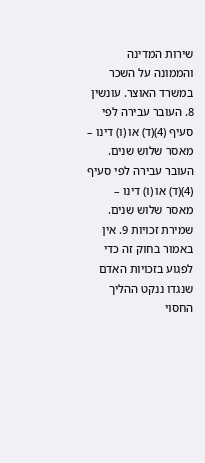שירות המדינה והממונה על השכר במשרד האוצר. עונשין 8. העובר עבירה לפי סעיף (4)(ד) או (ו) דינו – מאסר שלוש שנים. העובר עבירה לפי סעיף (4)(ד) או (ו) דינו – מאסר שלוש שנים. שמירת זכויות 9. אין באמור בחוק זה כדי לפגוע בזכויות האדם שנגדו ננקט ההליך החסוי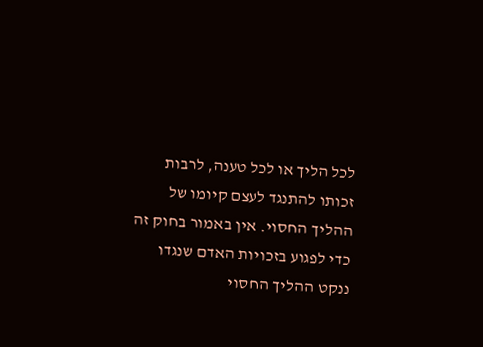לכל הליך או לכל טענה, לרבות זכותו להתנגד לעצם קיומו של ההליך החסוי. אין באמור בחוק זה כדי לפגוע בזכויות האדם שנגדו ננקט ההליך החסוי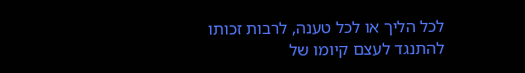לכל הליך או לכל טענה, לרבות זכותו להתנגד לעצם קיומו של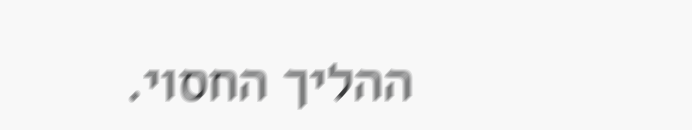ההליך החסוי.